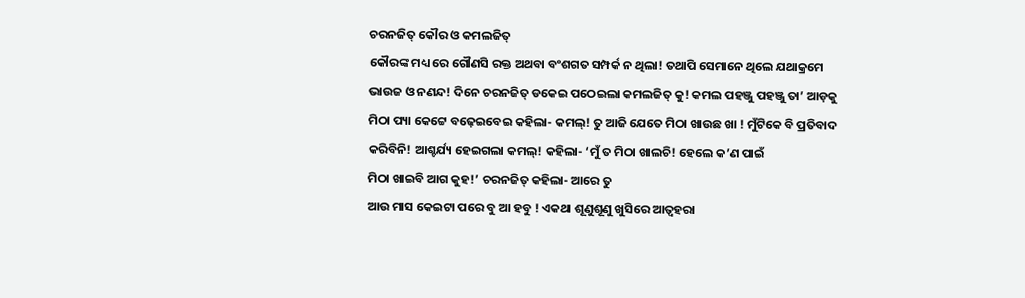ଚରନଜିତ୍ କୌର ଓ କମଲଜିତ୍
କୌରଙ୍କ ମଧ୍ୟ ରେ ଗୌଣସି ରକ୍ତ ଅଥବା ବଂଶଗତ ସମ୍ପର୍କ ନ ଥିଲା! ତଥାପି ସେମାନେ ଥିଲେ ଯଥାକ୍ରମେ
ଭାଉଜ ଓ ନଣନ୍ଦ! ଦିନେ ଚରନଜିତ୍ ଡକେଇ ପଠେଇଲା କମଲଜିତ୍ କୁ! କମଲ ପହଞ୍ଜୁ ପହଞ୍ଜୁ ତା’ ଆଡ଼କୁ
ମିଠା ପ୍ୟା କେଟ୍ଟେ ବଢ଼େଇବେଇ କହିଲା- କମଲ୍! ତୁ ଆଜି ଯେତେ ମିଠା ଖାଉଛ ଖା ! ମୁଁଟିକେ ବି ପ୍ରତିବାଦ
କରିବିନି! ଆଶ୍ଚର୍ଯ୍ୟ ହେଇଗଲା କମଲ୍! କହିଲା- ‘ମୁଁ ତ ମିଠା ଖାଲଚି! ହେଲେ କ’ଣ ପାଇଁ
ମିଠା ଖାଇବି ଆଗ କୁହ!’ ଚରନଜିତ୍ କହିଲା- ଆରେ ତୁ
ଆଉ ମାସ କେଇଟା ପରେ ବୁ ଆ ହବୁ ! ଏକଥା ଶୂଣୁଶୂଣୁ ଖୁସିରେ ଆତ୍ୱହରା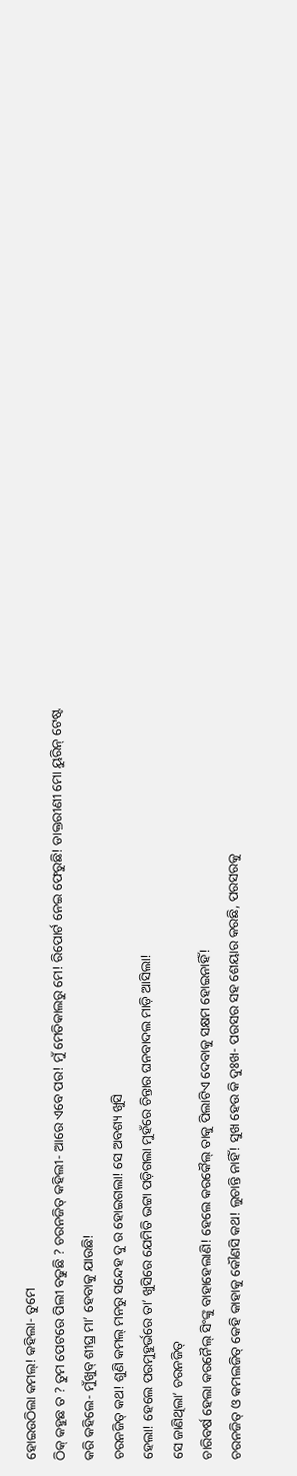ହୋଇଉଠିଲା କମଲ୍! କହିଲା- ତୁମେ
ଠିକ୍ କହୁଛ ତ ? ତୁମ ପେଟରେ ପିଲୀ ବଢୁଛି ? ଚରନଜିତ୍ କହିଲୀ- ଆରେ ଏବେ ପର! ମୁଁ ମେତିକାଲରୁ ମେ! ରିପୋର୍ଟ ନେଇ ଫେରୁଛି! ଡାକ୍ତରୀଣୀ ମୋ ୟୁରିନ୍ ଟେଷ୍ଟ
କରି କହିଲେ- ମୁଁଖୁବ୍ ଶୀଘ୍ର ମା’ ହେବାକୁ ଯାଉଛି!
ଚରନଜିତ୍ କଥ! ଶୁଣି କମଲ୍ ମନରୁ ସନ୍ଦେହ ଦୁ ର ହୋଇଗଲା! ସେ ଅବଶ୍ୟ ଖୁସି
ହେଲା! ହେଲେ ପରମୁହୁର୍ଭରେ ତା’ ଖୁସିରେ ଯେମିତି ଭଟ୍ଟା ପଡ଼ିଗଲା ମୁହଁରେ ଚିନ୍ତାର ଘନବାଦଲ ମାଡ଼ି ଆସିଲା!
ସେ ଜାଣିଥିଲା’ ଚରନଜିତ୍
ଚାରିବର୍ଷ ହେଲା କରନୈଲ୍ ସିଂଙ୍କୁ ବାହାହେଲାଣି! ହେଲେ କରକୈଲ୍ ତାକୁ ପିଲାଟିଏ ଦେବାକୁ ସକ୍ଷମ ହୋଇନାହିଁ!
ଚରନଜିତ୍ ଓ କମଲଜିତ୍ କେହି କାହାକୁ କୌଣସି କଥ! ଲୁଚାନ୍ତି ନାହିଁ! ସୁଖ ହେଉ କି ଦୁଃଖ- ପରସର ସହ ଶେୟାର କରଛି, ପରସରକୁ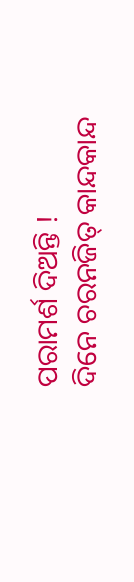ପରାମର୍ଶ ଦିଅନ୍ତି !
ଦିନେ ଚରନଜିତ୍ କାନ୍ଦକାନ୍ଦ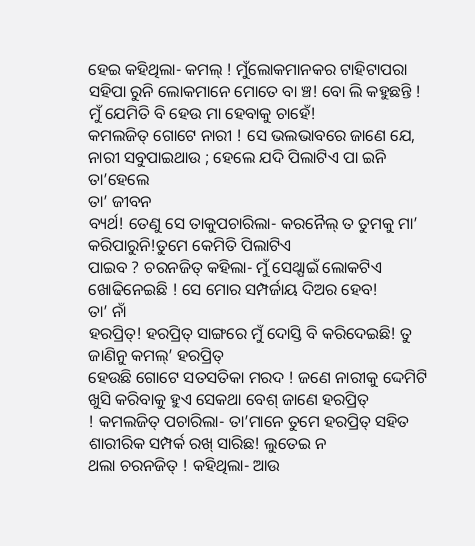ହେଇ କହିଥିଲା- କମଲ୍ ! ମୁଁଲୋକମାନକର ଟାହିଟାପରା
ସହିପା ରୁନି ଲୋକମାନେ ମୋତେ ବା ଞ୍ଚ! ବୋ ଲି କହୁଛନ୍ତି ! ମୁଁ ଯେମିତି ବି ହେଉ ମା ହେବାକୁ ଚାହେଁ!
କମଲଜିତ୍ ଗୋଟେ ନାରୀ ! ସେ ଭଲଭାବରେ ଜାଣେ ଯେ, ନାରୀ ସବୁପାଇଥାଉ ; ହେଲେ ଯଦି ପିଲାଟିଏ ପା ଇନି
ତା’ହେଲେ
ତା’ ଜୀବନ
ବ୍ୟର୍ଥ! ତେଣୁ ସେ ତାକୁପଚାରିଲା- କରନୈଲ୍ ତ ତୁମକୁ ମା’ କରିପାରୁନି!ତୁମେ କେମିତି ପିଲାଟିଏ
ପାଇବ ? ଚରନଜିତ୍ କହିଲା- ମୁଁ ସେଥ୍ପାଇଁ ଲୋକଟିଏ ଖୋଢିନେଇଛି ! ସେ ମୋର ସମ୍ପର୍ଜାୟ ଦିଅର ହେବ!
ତା’ ନାଁ
ହରପ୍ରିତ୍! ହରପ୍ରିତ୍ ସାଙ୍ଗରେ ମୁଁ ଦୋସ୍ତି ବି କରିଦେଇଛି! ତୁ ଜାଣିନୁ କମଲ୍’ ହରପ୍ରିତ୍
ହେଉଛି ଗୋଟେ ସତସତିକା ମରଦ ! ଜଣେ ନାରୀକୁ ଦ୍ଦେମିଟି ଖୁସି କରିବାକୁ ହୁଏ ସେକଥା ବେଶ୍ ଜାଣେ ହରପ୍ରିତ୍
! କମଲଜିତ୍ ପଚାରିଲା- ତା’ମାନେ ତୁମେ ହରପ୍ରିତ୍ ସହିତ ଶାରୀରିକ ସମ୍ପର୍କ ରଖ୍ ସାରିଛ! ଲୁତେଇ ନ
ଥଲା ଚରନଜିତ୍ ! କହିଥିଲା- ଆଉ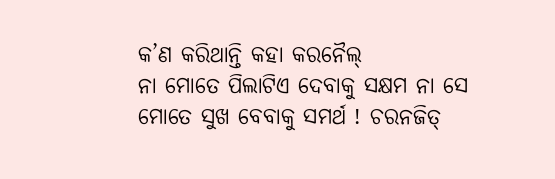କ’ଣ କରିଥାନ୍ତି କହା କରନୈଲ୍
ନା ମୋତେ ପିଲାଟିଏ ଦେବାକୁ ସକ୍ଷମ ନା ସେ ମୋତେ ସୁଖ ବେବାକୁ ସମର୍ଥ ! ଚରନଜିତ୍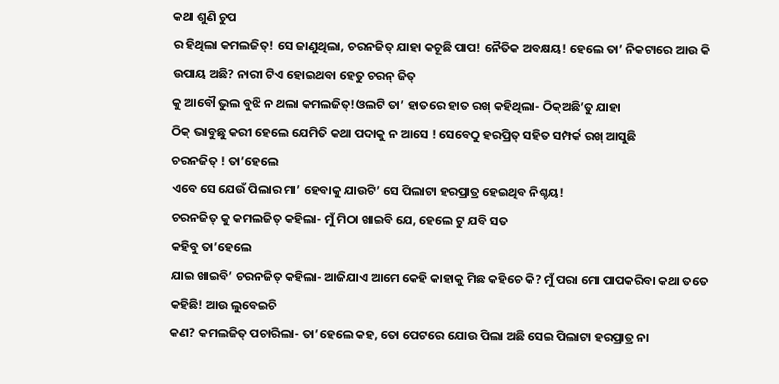କଥା ଶୁଣି ଚୁପ
ର ହିଥିଲା କମଲଜିତ୍! ସେ ଜାଣୁଥିଲା, ଚରନଜିତ୍ ଯାହା କଚୂଛି ପାପ! ନୈତିକ ଅବକ୍ଷୟ! ହେଲେ ତା’ ନିକଟାରେ ଆଉ କି ଉପାୟ ଅଛି? ନାରୀ ଟିଏ ହୋଇଥବା ହେତୁ ଚରନ୍ ଜିତ୍
କୁ ଆବୌ ଭୁଲ ବୁଝି ନ ଥଲା କମଲଜିତ୍!ଓଲଟି ତା’ ହାତରେ ହାତ ରଖ୍ କହିଥିଲା- ଠିକ୍ଅଛି’ତୁ ଯାହା
ଠିକ୍ ଭାବୁଛୁ କରୀ ହେଲେ ଯେମିତି କଥା ପଦାକୁ ନ ଆସେ ! ସେବେଠୁ ହରପ୍ରିତ୍ ସହିତ ସମ୍ପର୍କ ରଖ୍ ଆସୁଛି
ଚରନଜିତ୍ ! ତା’ହେଲେ
ଏବେ ସେ ଯେଉଁ ପିଲାର ମା’ ହେବାକୁ ଯାଉଟି’ ସେ ପିଲାଟା ହରପ୍ରାତ୍ର ହେଇଥିବ ନିଶ୍ଚୟ!
ଚରନଜିତ୍ କୁ କମଲଜିତ୍ କହିଲା- ମୁଁ ମିଠା ଖାଇବି ଯେ, ହେଲେ ଟୁ ଯବି ସତ
କହିବୁ ତା’ହେଲେ
ଯାଇ ଖାଇବି’ ଚରନଜିତ୍ କହିଲା- ଆଜିଯାଏ ଆମେ କେହି କାହାକୁ ମିଛ କହିଚେ କି? ମୁଁ ପରା ମୋ ପାପକରିବା କଥା ତତେ କହିଛି! ଆଉ ଲୁବେଇଚି
କଣ? କମଲଜିତ୍ ପଚାରିଲା- ତା’ହେଲେ କହ, ତୋ ପେଟରେ ଯୋଉ ପିଲା ଅଛି ସେଇ ପିଲାଟା ହରପ୍ରାତ୍ର ନା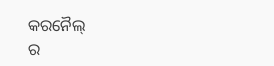କରନୈଲ୍
ର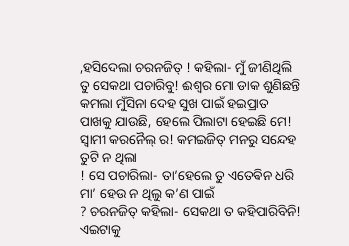,ହସିଦେଲା ଚରନଜିତ୍ ! କହିଲା- ମୁଁ ଜୀଣିଥିଲି
ତୁ ସେକଥା ପଚାରିବୁ! ଈଶ୍ୱର ମୋ ଡାକ ଶୁଣିଛନ୍ତି କମଲା ମୁଁସିନା ଦେହ ସୁଖ ପାଇଁ ହଇପ୍ରାତ
ପାଖକୁ ଯାଉଛି, ହେଲେ ପିଲାଟା ହେଇଛି ମେ! ସ୍ବାମୀ କରନୈଲ୍ ର! କମଇଜିତ୍ ମନରୁ ସନ୍ଦେହ ତୁଟି ନ ଥିଲା
! ସେ ପଚାରିଲା- ତା’ହେଲେ ତୁ ଏତେଵିନ ଧରି ମା’ ହେଉ ନ ଥିଲୁ କ’ଣ ପାଇଁ
? ଚରନଜିତ୍ କହିଲା- ସେକଥା ତ କହିପାରିବିନି! ଏଇଟାକୁ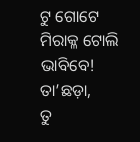ଟୁ ଗୋଟେ ମିରାକ୍ଳ ଟୋଲି ଭାବିବେ! ତା’ଛଡ଼ା,
ତୁ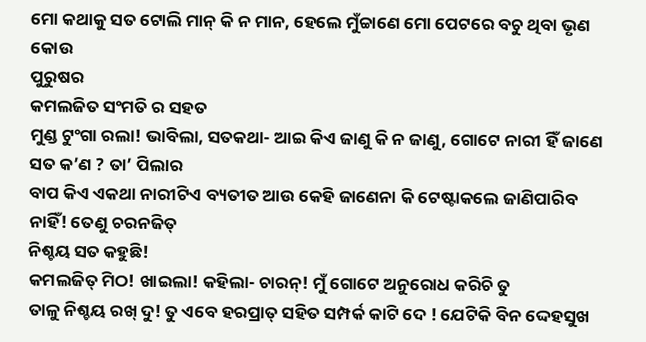ମୋ କଥାକୁ ସତ ଟୋଲି ମାନ୍ କି ନ ମାନ, ହେଲେ ମୁଁଚ୍ଚାଣେ ମୋ ପେଟରେ ବଚୁ ଥିବା ଭୃଣ କୋଉ
ପୁରୁଷର
କମଲଜିତ ସଂମତି ର ସହତ
ମୁଣ୍ଡ ଟୁଂଗା ରଲା! ଭାବିଲା, ସତକଥା- ଆଇ କିଏ ଜାଣୁ କି ନ ଜାଣୁ, ଗୋଟେ ନାରୀ ହିଁ ଜାଣେ ସତ କ’ଣ ? ତା’ ପିଲାର
ବାପ କିଏ ଏକଥା ନାରୀଟିଏ ବ୍ୟତୀତ ଆଉ କେହି ଜାଣେନା କି ଟେଷ୍ଟାକଲେ ଜାଣିପାରିବ ନାହିଁ! ତେଣୁ ଚରନଜିତ୍
ନିଶ୍ଚୟ ସତ କହୁଛି!
କମଲଜିତ୍ ମିଠ! ଖାଇଲା! କହିଲା- ଚାରନ୍! ମୁଁ ଗୋଟେ ଅନୁରୋଧ କରିଚି ତୁ
ତାଳୁ ନିଶ୍ଚୟ ରଖ୍ ଦୁ! ତୁ ଏବେ ହରପ୍ରାତ୍ ସହିତ ସମ୍ପର୍କ କାଟି ଦେ ! ଯେଟିକି ବିନ ଦ୍ଦେହସୁଖ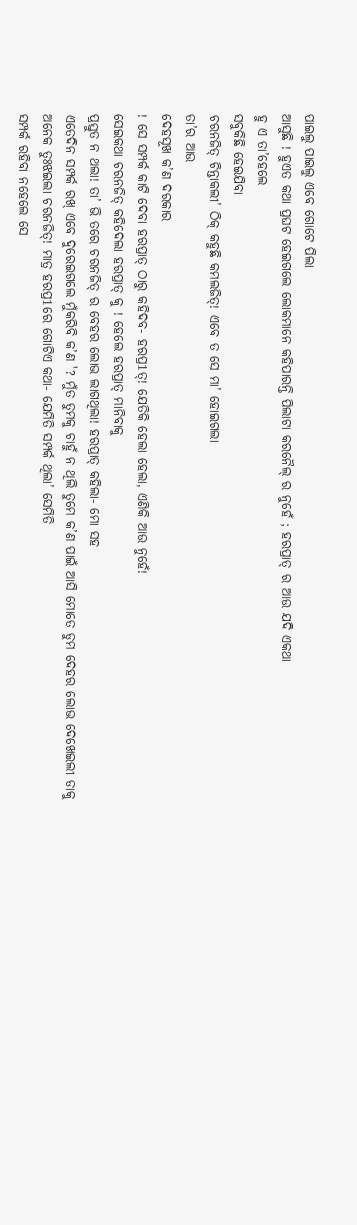ପାଇଲୁ ପାଇଲୁ ଏବେ ଗୋଟେ ପିଲା
ଆସୁଛି ! ହୁଏତ କଥା ପ୍ରଘଟ ହେଇଗଲେ ଲୋକମାନେ କହିପାରନ୍ତି ପିଲାଟା କରନୈଲ୍ ର ନୁହେଁ ; ହରପ୍ରାତ୍ ର ଆଉ ଯଦି ଏକଥା
ହୁ ଏ ତା’ହେଲେ
ସବୁକିଛି ହେଇଯିବା
ଚରନଜିତ୍ ଚିନ୍ତାକଲୀ’ ଠିକ୍ କହୁଛି କମଲଜିତ୍! ଏବେ ତ ସେ ମା’ ହୋଇଗଲା
ତା’ର ଆଉ
ଦେହସୂଖ କ’ଣ ଦରକାର
! ସେ ସମ୍ପର୍କ କାଟି ଦେବା ହରପ୍ରାତ୍ ଠାରୁ କହିଦବ- ହରପ୍ର1ତ୍! ଯେତିକି ହେଲା ହେଲା, ଏଣିକି ଆଉ ନୁହେଁ!
ସେଇକଥା ଚରନଜିତ୍ କହିଦେଲା ହରପ୍ରାତ୍ କୁ ! ହେଲେ ହରପ୍ରାତ୍ ମାନିବାକୁ
ପ୍ରସ୍ତୁତ ନ ଥଲା! ତା’ ଭି ତରେ ଚରନଜିତ୍ ର ବେହର ଲୋଭ ଲାଗଥିଲା! ହରପ୍ରାତ୍ କହିଲା- ମୋ ସହ
ଏତେଦିନ ସମ୍ପର୍କ ରଖ୍ ଏବେ ଦୁରେଇଗଲେ ମୁଁକରିବି କ’ଣ '? ମୁଁତ ତୁମକୁ ଚାହୁଁ ନ ଥିଲି ତୁମେ କ’ଣ ପାଇଁ ଆସି ମୋତେ ଡୁମ ଦେହର ଲୋଭ ଦେଖେଇଲୀ ଡାକୁ
ଅନେକ ତୁଃଝଇଲା ଚରନଜିତ୍! ମାତ୍ର ହରପ୍ର1ରେ ଗୋଟିଏ କଥା- ଯେମିତି ସମ୍ପର୍କ ଥିଲା’ ସେମିତି
ସମ୍ପର୍କ ରହିବା ନହେଲେ ସେ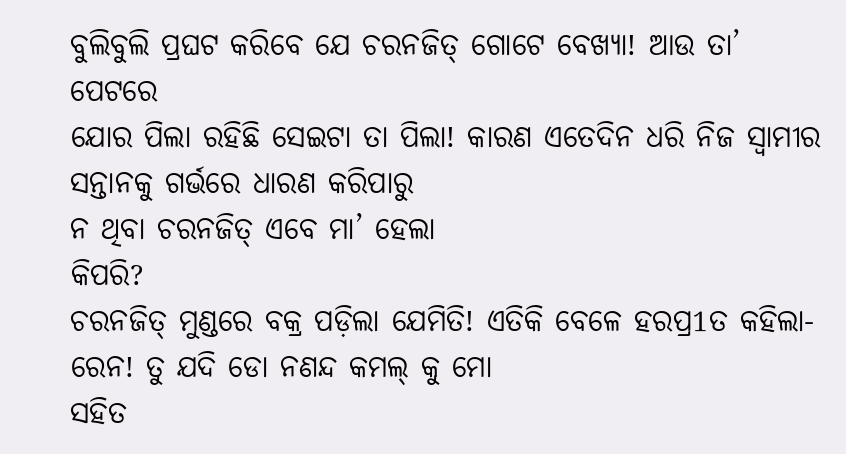ବୁଲିବୁଲି ପ୍ରଘଟ କରିବେ ଯେ ଚରନଜିତ୍ ଗୋଟେ ବେଖ୍ୟା! ଆଉ ତା’ ପେଟରେ
ଯୋର ପିଲା ରହିଛି ସେଇଟା ତା ପିଲା! କାରଣ ଏତେଦିନ ଧରି ନିଜ ସ୍ବାମୀର ସନ୍ତାନକୁ ଗର୍ଭରେ ଧାରଣ କରିପାରୁ
ନ ଥିବା ଚରନଜିତ୍ ଏବେ ମା’ ହେଲା
କିପରି?
ଚରନଜିତ୍ ମୁଣ୍ଡରେ ବକ୍ର ପଡ଼ିଲା ଯେମିତି! ଏତିକି ବେଳେ ହରପ୍ର1ତ କହିଲା- ରେନ! ତୁ ଯଦି ଡୋ ନଣନ୍ଦ କମଲ୍ କୁ ମୋ
ସହିତ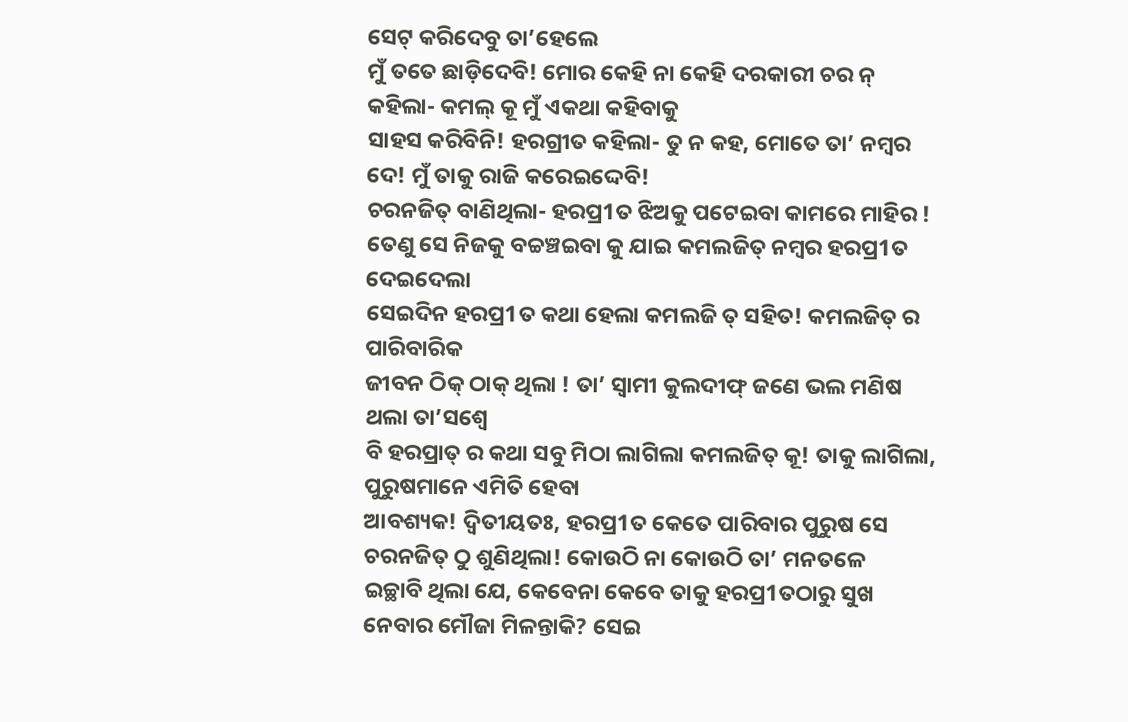ସେଟ୍ କରିଦେବୁ ତା’ହେଲେ
ମୁଁ ତତେ ଛାଡ଼ିଦେବି! ମୋର କେହି ନା କେହି ଦରକାରୀ ଚର ନ୍ କହିଲା- କମଲ୍ କୂ ମୁଁ ଏକଥା କହିବାକୁ
ସାହସ କରିବିନି! ହରଗ୍ରୀତ କହିଲା- ତୁ ନ କହ, ମୋତେ ତା’ ନମ୍ବର ଦେ! ମୁଁ ତାକୁ ରାଜି କରେଇଦ୍ଦେବି!
ଚରନଜିତ୍ ବାଣିଥିଲା- ହରପ୍ର1ତ ଝିଅକୁ ପଟେଇବା କାମରେ ମାହିର ! ତେଣୁ ସେ ନିଜକୁ ବଚ୍ଚଞ୍ଚଇବା କୁ ଯାଇ କମଲଜିତ୍ ନମ୍ବର ହରପ୍ର1ତ ଦେଇଦେଲା
ସେଇଦିନ ହରପ୍ର1ତ କଥା ହେଲା କମଲଜି ତ୍ ସହିତ! କମଲଜିତ୍ ର ପାରିବାରିକ
ଜୀବନ ଠିକ୍ ଠାକ୍ ଥିଲା ! ତା’ ସ୍ବାମୀ କୁଲଦୀଫ୍ ଜଣେ ଭଲ ମଣିଷ ଥଲା ତା’ସଶ୍ଵେ
ବି ହରପ୍ରାତ୍ ର କଥା ସବୁ ମିଠା ଲାଗିଲା କମଲଜିତ୍ କୂ! ତାକୁ ଲାଗିଲା, ପୁରୁଷମାନେ ଏମିତି ହେବା
ଆବଶ୍ୟକ! ଦ୍ୱିତୀୟତଃ, ହରପ୍ର1ତ କେତେ ପାରିବାର ପୁରୁଷ ସେ ଚରନଜିତ୍ ଠୁ ଶୁଣିଥିଲା! କୋଉଠି ନା କୋଉଠି ତା’ ମନତଳେ
ଇଚ୍ଛାବି ଥିଲା ଯେ, କେବେନା କେବେ ତାକୁ ହରପ୍ର1ତଠାରୁ ସୁଖ ନେବାର ମୌଜା ମିଳନ୍ତାକି? ସେଇ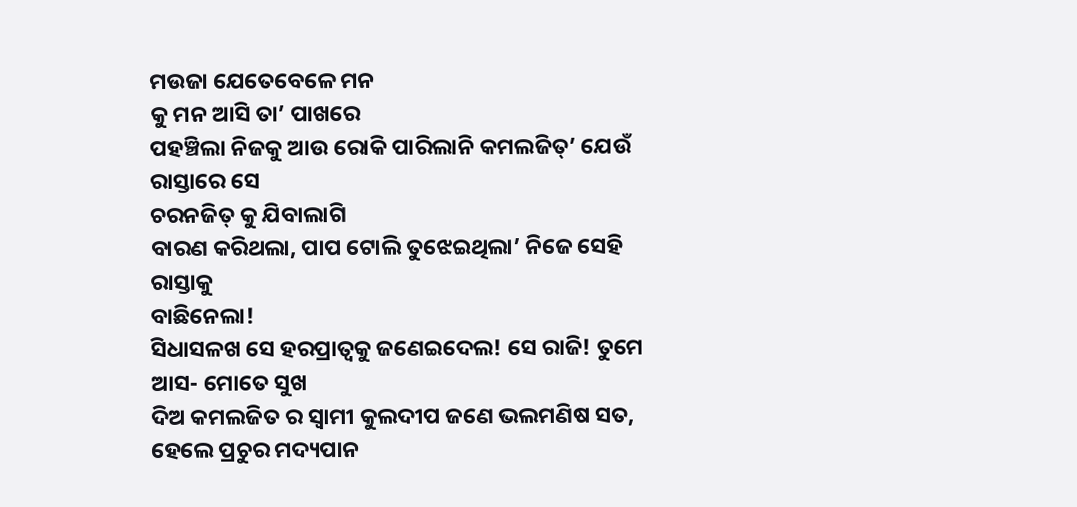ମଉଜା ଯେତେବେଳେ ମନ
କୁ ମନ ଆସି ତା’ ପାଖରେ
ପହଞ୍ଚିଲା ନିଜକୁ ଆଉ ରୋକି ପାରିଲାନି କମଲଜିତ୍’ ଯେଉଁ ରାସ୍ତାରେ ସେ
ଚରନଜିତ୍ କୁ ଯିବାଲାଗି
ବାରଣ କରିଥଲା, ପାପ ଟୋଲି ତୁଝେଇଥିଲା’ ନିଜେ ସେହି ରାସ୍ତାକୁ
ବାଛିନେଲା!
ସିଧାସଳଖ ସେ ହରପ୍ରାତ୍ଵକୁ ଜଣେଇଦେଲ! ସେ ରାଜି! ତୁମେ ଆସ- ମୋତେ ସୁଖ
ଦିଅ କମଲଜିତ ର ସ୍ବାମୀ କୁଲଦୀପ ଜଣେ ଭଲମଣିଷ ସତ, ହେଲେ ପ୍ରଚୁର ମଦ୍ୟପାନ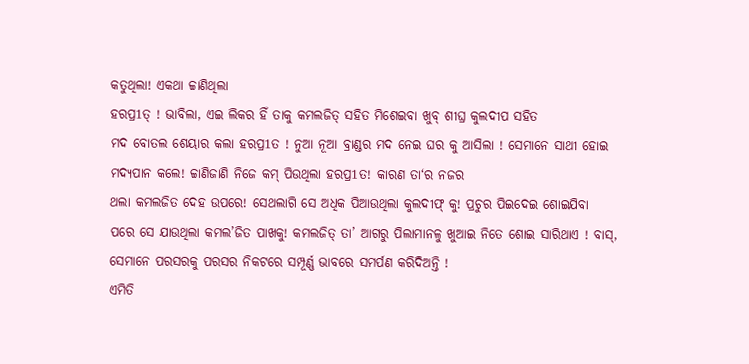କତୁଥିଲା! ଏକଥା ଚ୍ଚାଣିଥିଲା
ହରପ୍ର1ତ୍ ! ଭାବିଲା, ଏଇ ଲିକର ହିଁ ତାକୁ କମଲଜିତ୍ ସହିତ ମିଶେଇବା ଖୁବ୍ ଶୀଘ୍ର କୁଲଦୀପ ସହିତ
ମଦ ବୋତଲ ଶେୟାର କଲା ହରପ୍ର1ତ ! ନୁଆ ନୂଆ ବ୍ରାଣ୍ଡର ମଦ ନେଇ ଘର କୁ ଆସିଲା ! ସେମାନେ ସାଥୀ ହୋଇ
ମଦ୍ୟପାନ କଲେ! ଚ୍ଚାଣିଜାଣି ନିଜେ କମ୍ ପିଉଥିଲା ହରପ୍ର1ତ! କାରଣ ତା‘ର ନଜର
ଥଲା କମଲଜିତ ଦେହ ଉପରେ! ସେଥଲାଗି ସେ ଅଧିକ ପିଆଉଥିଲା କୁଲଦୀଫ୍ କୁ! ପ୍ରଚୁର ପିଇଦେଇ ଶୋଇଯିବା
ପରେ ସେ ଯାଉଥିଲା କମଲ’ଜିତ ପାଖକୁ! କମଲଜିତ୍ ତା’ ଆଗରୁ ପିଲାମାନଳୁ ଖୁଆଇ ନିତେ ଶୋଇ ସାରିଥାଏ ! ବାସ୍,
ସେମାନେ ପରସରକୁ ପରସର ନିକଟରେ ସମ୍ପୂର୍ଣ୍ଣ ଭାବରେ ସମର୍ପଣ କରିଦିଅନ୍ତି !
ଏମିତି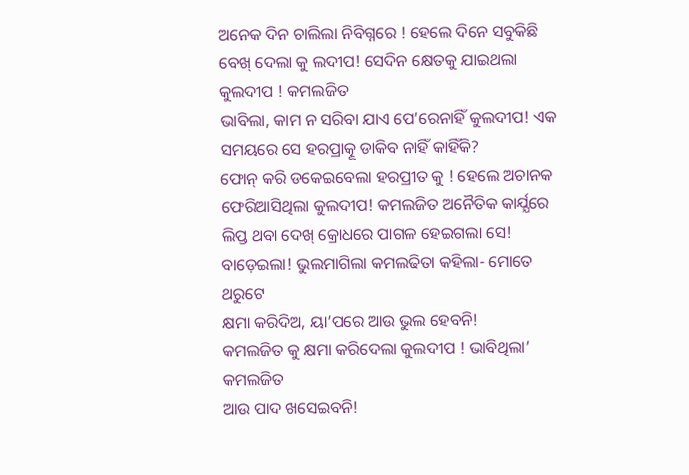ଅନେକ ଦିନ ଚାଲିଲା ନିବିଗ୍ନରେ ! ହେଲେ ଦିନେ ସବୁକିଛି ବେଖ୍ ଦେଲା କୁ ଲଦୀପ! ସେଦିନ କ୍ଷେତକୁ ଯାଇଥଲା କୁଲଦୀପ ! କମଲଜିତ
ଭାବିଲା, କାମ ନ ସରିବା ଯାଏ ପେ’ରେନାହିଁ କୁଲଦୀପ! ଏକ ସମୟରେ ସେ ହରପ୍ରାତ୍କୂ ଡାକିବ ନାହିଁ କାହିଁକି?
ଫୋନ୍ କରି ଡକେଇବେଲା ହରପ୍ରୀତ କୁ ! ହେଲେ ଅଚାନକ ଫେରିଆସିଥିଲା କୁଲଦୀପ! କମଲଜିତ ଅନୈତିକ କାର୍ଯ୍ଯରେ
ଲିପ୍ତ ଥବା ଦେଖ୍ କ୍ରୋଧରେ ପାଗଳ ହେଇଗଲା ସେ! ବାଡ଼େଇଲା! ଭୁଲମାଗିଲା କମଲଢିତା କହିଲା- ମୋତେ ଥରୁଟେ
କ୍ଷମା କରିଦିଅ, ୟା’ପରେ ଆଉ ଭୁଲ ହେବନି!
କମଲଜିତ କୁ କ୍ଷମା କରିଦେଲା କୁଲଦୀପ ! ଭାବିଥିଲା’ କମଲଜିତ
ଆଉ ପାଦ ଖସେଇବନି!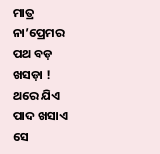ମାତ୍ର ନା’ପ୍ରେମର ପଥ ବଡ଼ ଖସଡ଼ା ! ଥରେ ଯିଏ ପାଦ ଖସାଏ ସେ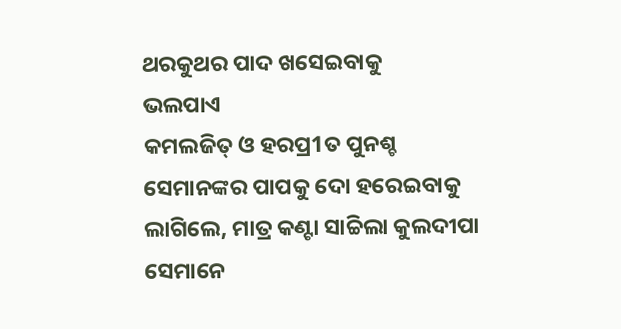ଥରକୁଥର ପାଦ ଖସେଇବାକୁ
ଭଲପାଏ
କମଲଜିତ୍ ଓ ହରପ୍ର1ତ ପୁନଶ୍ଚ
ସେମାନଙ୍କର ପାପକୁ ଦୋ ହରେଇବାକୁ ଲାଗିଲେ, ମାତ୍ର କଣ୍ଟା ସାଚ୍ଚିଲା କୁଲଦୀପା ସେମାନେ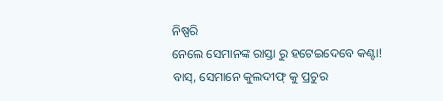ନିଷ୍ପରି
ନେଲେ ସେମାନଙ୍କ ରାସ୍ତା ରୁ ହଟେଇଦେବେ କଣ୍ଟା! ବାସ୍, ସେମାନେ କୁଲଦୀଫ୍ କୁ ପ୍ରଚୁର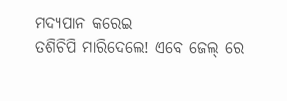ମଦ୍ୟପାନ କରେଇ
ତଶିଚିପି ମାରିଦେଲେ! ଏବେ ଜେଲ୍ ରେ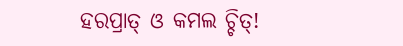ହରପ୍ରାତ୍ ଓ କମଲ ଚ୍ଚିତ୍!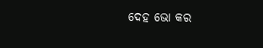ଦେହ ଭୋ କର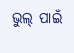ଭୁଲ୍ ପାଇଁ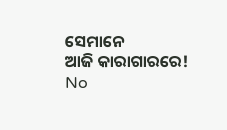ସେମାନେ
ଆଜି କାରାଗାରରେ!
No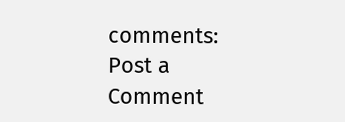comments:
Post a Comment